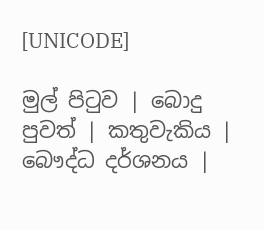[UNICODE]

මුල් පිටුව | බොදු පුවත් | කතුවැකිය | බෞද්ධ දර්ශනය |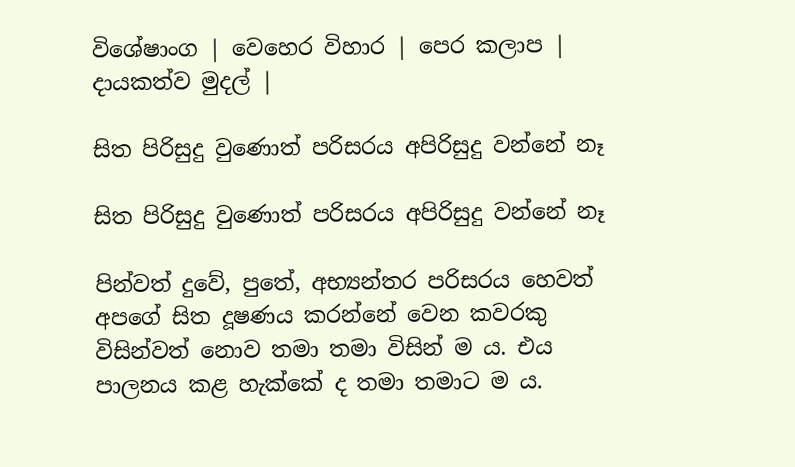විශේෂාංග | වෙහෙර විහාර | පෙර කලාප | දායකත්ව මුදල් |

සිත පිරිසුදු වුණොත් පරිසරය අපිරිසුදු වන්නේ නෑ

සිත පිරිසුදු වුණොත් පරිසරය අපිරිසුදු වන්නේ නෑ

පින්වත් දුවේ, පුතේ, අභ්‍යන්තර පරිසරය හෙවත් අපගේ සිත දූෂණය කරන්නේ වෙන කවරකු විසින්වත් නොව තමා තමා විසින් ම ය. එය පාලනය කළ හැක්කේ ද තමා තමාට ම ය.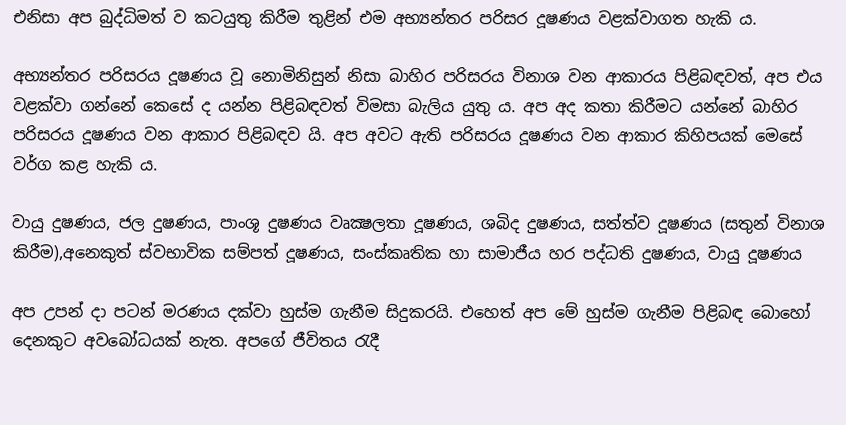එනිසා අප බුද්ධිමත් ව කටයුතු කිරීම තුළින් එම අභ්‍යන්තර පරිසර දූෂණය වළක්වාගත හැකි ය.

අභ්‍යන්තර පරිසරය දූෂණය වූ නොමිනිසුන් නිසා බාහිර පරිසරය විනාශ වන ආකාරය පිළිබඳවත්, අප එය වළක්වා ගන්නේ කෙසේ ද යන්න පිළිබඳවත් විමසා බැලිය යුතු ය. අප අද කතා කිරීමට යන්නේ බාහිර පරිසරය දූෂණය වන ආකාර පිළිබඳව යි. අප අවට ඇති පරිසරය දූෂණය වන ආකාර කිහිපයක් මෙසේ වර්ග කළ හැකි ය.

වායු දුෂණය, ජල දුෂණය, පාංශූ දුෂණය වෘක්‍ෂලතා දූෂණය, ශබිද දුෂණය, සත්ත්ව දූෂණය (සතුන් විනාශ කිරීම),අනෙකුත් ස්වභාවික සම්පත් දූෂණය, සංස්කෘතික හා සාමාජීය හර පද්ධති දුෂණය, වායු දූෂණය

අප උපන් දා පටන් මරණය දක්වා හුස්ම ගැනීම සිදුකරයි. එහෙත් අප මේ හුස්ම ගැනීම පිළිබඳ බොහෝ දෙනකුට අවබෝධයක් නැත. අපගේ ජීවිතය රැදී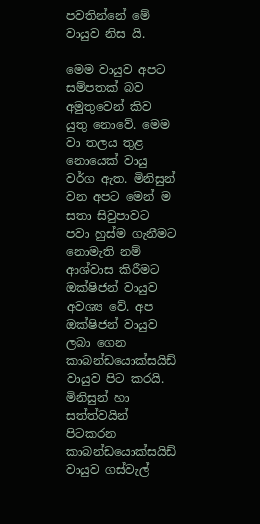පවතින්නේ මේ වායුව නිස යි.

මෙම වායුව අපට සම්පතක් බව අමුතුවෙන් කිව යුතු නොවේ. මෙම වා තලය තුළ නොයෙක් වායු වර්ග ඇත. මිනිසුන් වන අපට මෙන් ම සතා සිවුපාවට පවා හුස්ම ගැනීමට නොමැති නම් ආශ්වාස කිරීමට ඔක්ෂිජන් වායුව අවශ්‍ය වේ. අප ඔක්ෂිජන් වායුව ලබා ගෙන කාබන්ඩයොක්සයිඩ් වායුව පිට කරයි. මිනිසුන් හා සත්ත්වයින් පිටකරන කාබන්ඩයොක්සයිඩ් වායුව ගස්වැල්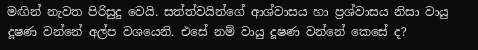මඟින් නැවත පිරිසුදු වෙයි. සත්ත්වයින්ගේ ආශ්වාසය හා ප්‍රශ්වාසය නිසා වායු දූෂණ වන්නේ අල්ප වශයෙනි. එසේ නම් වායු දූෂණ වන්නේ කෙසේ ද?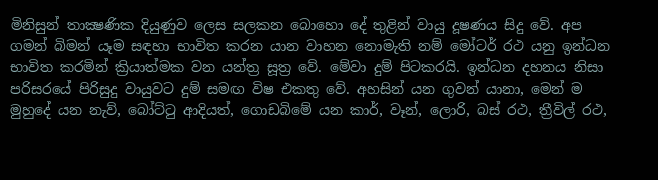මිනිසුන් තාක්‍ෂණික දියුණුව ලෙස සලකන බොහො දේ තුළින් වායු දූෂණය සිදු වේ. අප ගමන් බිමන් යෑම සඳහා භාවිත කරන යාන වාහන නොමැති නම් මෝටර් රථ යනු ඉන්ධන භාවිත කරමින් ක්‍රියාත්මක වන යන්ත්‍ර සූත්‍ර වේ. මේවා දුම් පිටකරයි. ඉන්ධන දහනය නිසා පරිසරයේ පිරිසුදු වායුවට දුම් සමඟ විෂ එකතු වේ. අහසින් යන ගුවන් යානා, මෙන් ම මුහුදේ යන නැව්, බෝට්ටු ආදියත්, ගොඩබිමේ යන කාර්, වෑන්, ලොරි, බස් රථ, ත්‍රීවිල් රථ,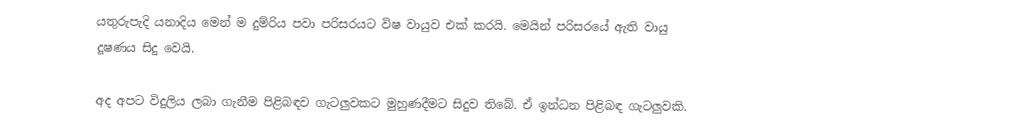යතුරුපැදි යනාදිය මෙන් ම දුම්රිය පවා පරිසරයට විෂ වායුව එක් කරයි. මෙයින් පරිසරයේ ඇති වායු දූෂණය සිදු වෙයි.

අද අපට විදුලිය ලබා ගැනීම පිළිබඳව ගැටලුවකට මුහුණදීමට සිදුව තිබේ. ඒ ඉන්ධන පිළිබඳ ගැටලුවකි.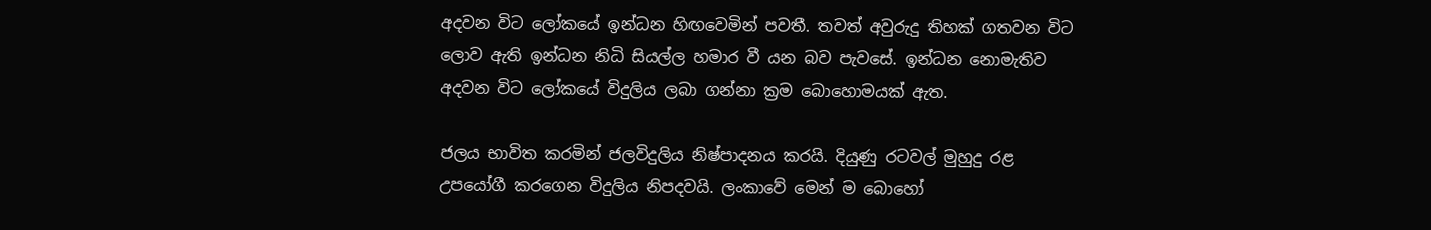අදවන විට ලෝකයේ ඉන්ධන හිඟවෙමින් පවතී. තවත් අවුරුදු තිහක් ගතවන විට ලොව ඇති ඉන්ධන නිධි සියල්ල හමාර වී යන බව පැවසේ. ඉන්ධන නොමැතිව අදවන විට ලෝකයේ විදුලිය ලබා ගන්නා ක්‍රම බොහොමයක් ඇත.

ජලය භාවිත කරමින් ජලවිදුලිය නිෂ්පාදනය කරයි. දියුණු රටවල් මුහුදු රළ උපයෝගී කරගෙන විදුලිය නිපදවයි. ලංකාවේ මෙන් ම බොහෝ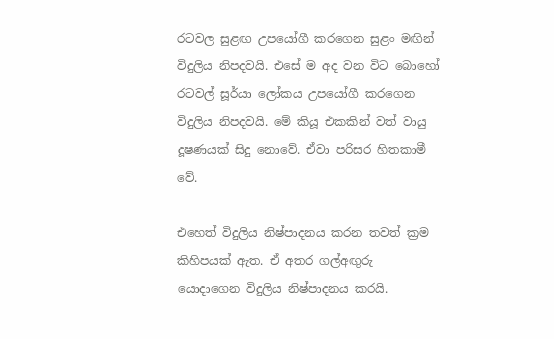රටවල සුළඟ උපයෝගී කරගෙන සුළං මඟින් විදුලිය නිපදවයි. එසේ ම අද වන විට බොහෝ රටවල් සූර්යා ලෝකය උපයෝගී කරගෙන විදුලිය නිපදවයි. මේ කියූ එකකින් වත් වායු දූෂණයක් සිදු නොවේ. ඒවා පරිසර හිතකාමී වේ.

එහෙත් විදුලිය නිෂ්පාදනය කරන තවත් ක්‍රම කිහිපයක් ඇත. ඒ අතර ගල්අඟුරු යොදාගෙන විදුලිය නිෂ්පාදනය කරයි.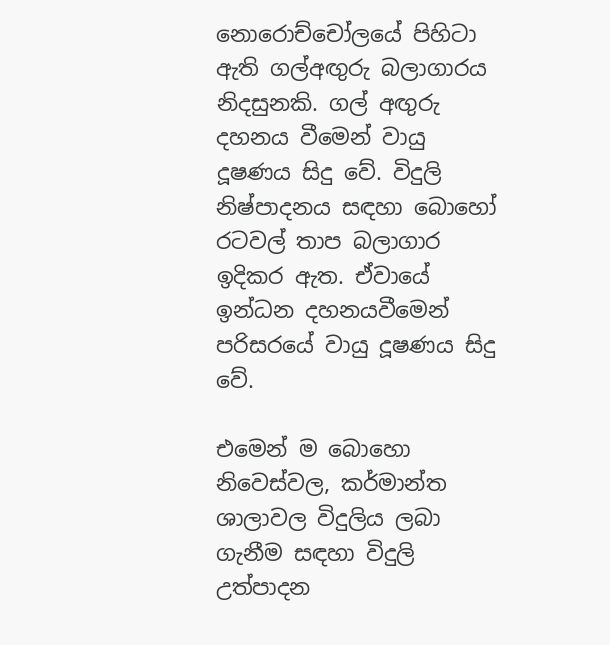නොරොච්චෝලයේ පිහිටා ඇති ගල්අඟුරු බලාගාරය නිදසුනකි. ගල් අඟුරු දහනය වීමෙන් වායු දූෂණය සිදු වේ. විදුලි නිෂ්පාදනය සඳහා බොහෝ රටවල් තාප බලාගාර ඉදිකර ඇත. ඒවායේ ඉන්ධන දහනයවීමෙන් පරිසරයේ වායු දූෂණය සිදු වේ.

එමෙන් ම බොහො නිවෙස්වල, කර්මාන්ත ශාලාවල විදුලිය ලබා ගැනීම සඳහා විදුලි උත්පාදන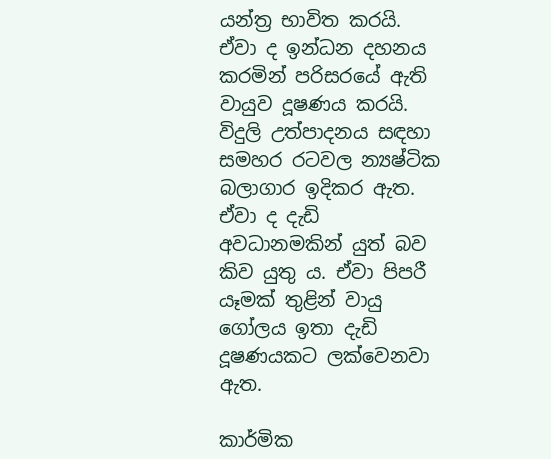යන්ත්‍ර භාවිත කරයි. ඒවා ද ඉන්ධන දහනය කරමින් පරිසරයේ ඇති වායුව දූෂණය කරයි. විදුලි උත්පාදනය සඳහා සමහර රටවල න්‍යෂ්ටික බලාගාර ඉදිකර ඇත. ඒවා ද දැඩි අවධානමකින් යුත් බව කිව යුතු ය. ඒවා පිපරී යෑමක් තුළින් වායු ගෝලය ඉතා දැඩි දූෂණයකට ලක්වෙනවා ඇත.

කාර්මික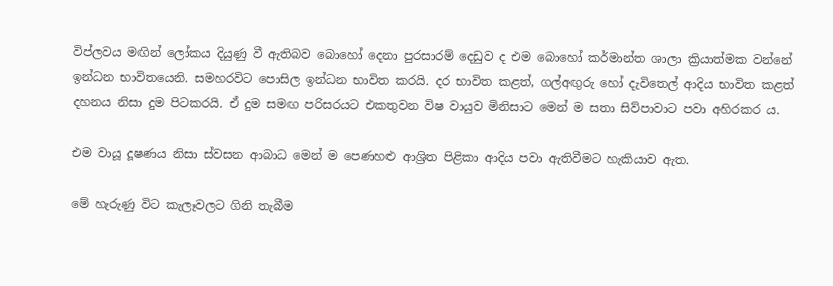විප්ලවය මඟින් ලෝකය දියුණු වී ඇතිබව බොහෝ දෙනා පුරසාරම් දෙඩුව ද එම බොහෝ කර්මාන්ත ශාලා ක්‍රියාත්මක වන්නේ ඉන්ධන භාවිතයෙනි. සමහරවිට පොසිල ඉන්ධන භාවිත කරයි. දර භාවිත කළත්, ගල්අඟුරු හෝ දැවිතෙල් ආදිය භාවිත කළත් දහනය නිසා දුම පිටකරයි. ඒ දුම සමඟ පරිසරයට එකතුවන විෂ වායුව මිනිසාට මෙන් ම සතා සිව්පාවාට පවා අහිරකර ය.

එම වායූ දූෂණය නිසා ස්වසන ආබාධ මෙන් ම පෙණහළු ආශ්‍රිත පිළිකා ආදිය පවා ඇතිවීමට හැකියාව ඇත.

මේ හැරුණු විට කැලෑවලට ගිනි තැබීම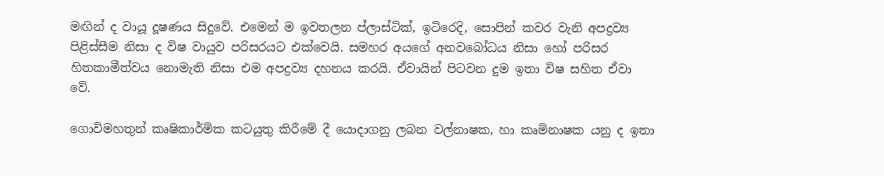මඟින් ද වායූ දූෂණය සිදුවේ. එමෙන් ම ඉවතලන ප්ලාස්ටික්, ඉටිරෙදි, සොපින් කවර වැනි අපද්‍රව්‍ය පිළිස්සීම නිසා ද විෂ වායුව පරිසරයට එක්වෙයි. සමහර අයගේ අනවබෝධය නිසා හෝ පරිසර හිතකාමීත්වය නොමැති නිසා එම අපද්‍රව්‍ය දහනය කරයි. ඒවායින් පිටවන දුම ඉතා විෂ සහිත ඒවා වේ.

ගොවිමහතුන් කෘෂිකාර්මික කටයුතු කිරීමේ දී යොදාගනු ලබන වල්නාෂක, හා කෘමිනාෂක යනු ද ඉතා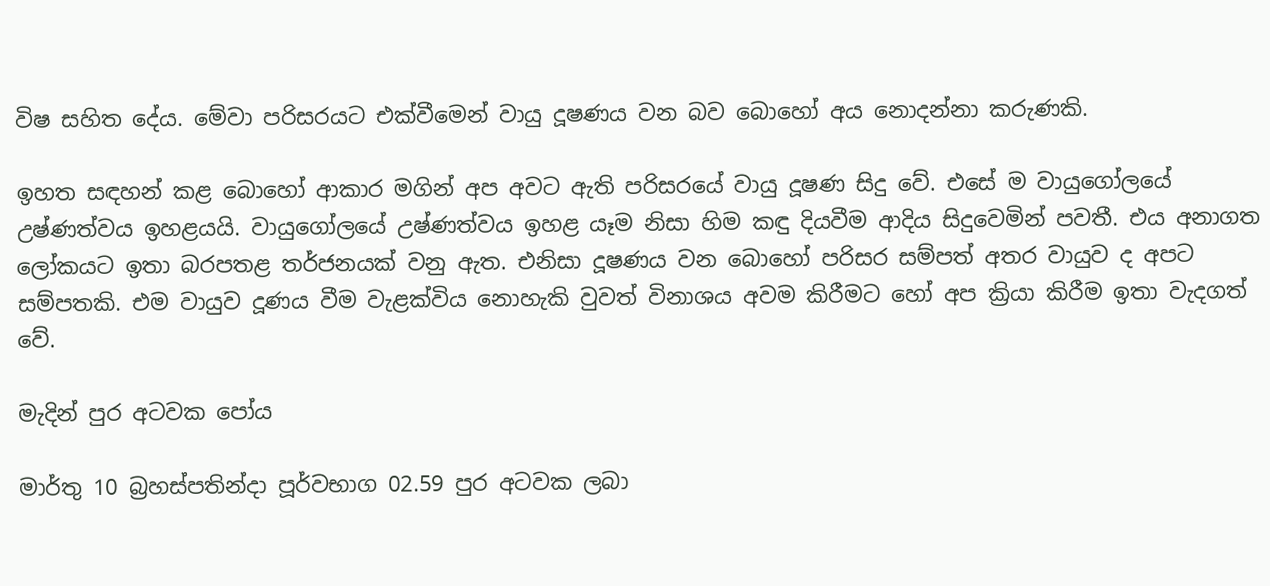විෂ සහිත දේය. මේවා පරිසරයට එක්වීමෙන් වායු දූෂණය වන බව බොහෝ අය නොදන්නා කරුණකි.

ඉහත සඳහන් කළ බොහෝ ආකාර මගින් අප අවට ඇති පරිසරයේ වායු දූෂණ සිදු වේ. එසේ ම වායුගෝලයේ උෂ්ණත්වය ඉහළයයි. වායුගෝලයේ උෂ්ණත්වය ඉහළ යෑම නිසා හිම කඳු දියවීම ආදිය සිදුවෙමින් පවතී. එය අනාගත ලෝකයට ඉතා බරපතළ තර්ජනයක් වනු ඇත. එනිසා දූෂණය වන බොහෝ පරිසර සම්පත් අතර වායුව ද අපට සම්පතකි. එම වායුව දූණය වීම වැළක්විය නොහැකි වුවත් විනාශය අවම කිරීමට හෝ අප ක්‍රියා කිරීම ඉතා වැදගත් වේ.

මැදින් පුර අටවක පෝය

මාර්තු 10 බ්‍රහස්පතින්දා පූර්වභාග 02.59 පුර අටවක ලබා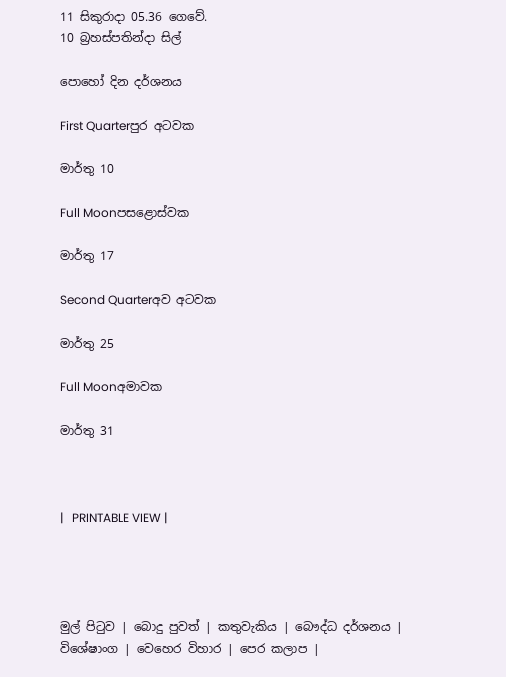11 සිකුරාදා 05.36 ගෙවේ.
10 බ්‍රහස්පතින්දා සිල්

පොහෝ දින දර්ශනය

First Quarterපුර අටවක

මාර්තු 10

Full Moonපසළොස්වක

මාර්තු 17

Second Quarterඅව අටවක

මාර්තු 25

Full Moonඅමාවක

මාර්තු 31



|   PRINTABLE VIEW |




මුල් පිටුව | බොදු පුවත් | කතුවැකිය | බෞද්ධ දර්ශනය | විශේෂාංග | වෙහෙර විහාර | පෙර කලාප |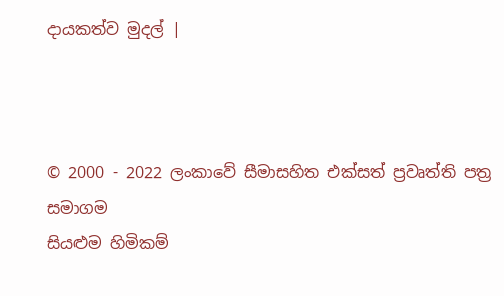දායකත්ව මුදල් |



© 2000 - 2022 ලංකාවේ සීමාසහිත එක්සත් ප්‍රවෘත්ති පත්‍ර සමාගම
සියළුම හිමිකම්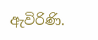ඇවිරිණි.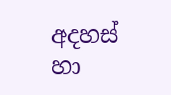අදහස් හා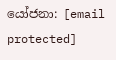යෝජනා: [email protected]